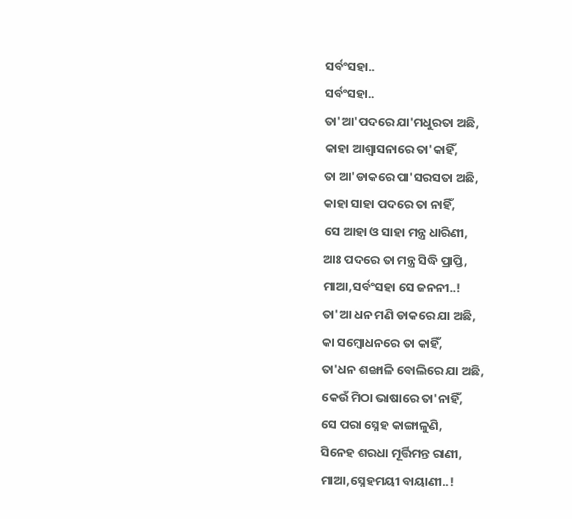ସର୍ବଂସହା..
ସର୍ବଂସହା..
ତା'ଆ'ପଦରେ ଯା'ମଧୁରତା ଅଛି,
କାହା ଆଶ୍ୱାସନାରେ ତା'କାହିଁ,
ତା ଆ'ଡାକରେ ପା'ସରସତା ଅଛି,
କାହା ସାହା ପଦରେ ତା ନାହିଁ,
ସେ ଆହା ଓ ସାହା ମନ୍ତ୍ର ଧାରିଣୀ,
ଆଃ ପଦରେ ତା ମନ୍ତ୍ର ସିଦ୍ଧି ପ୍ରାପ୍ତି,
ମାଆ,ସର୍ବଂସହା ସେ ଜନନୀ..!
ତା'ଆ ଧନ ମଣି ଡାକରେ ଯା ଅଛି,
କା ସମ୍ବୋଧନରେ ତା କାହିଁ,
ତା'ଧନ ଶଙ୍ଖାଳି ବୋଲିରେ ଯା ଅଛି,
କେଉଁ ମିଠା ଭାଷାରେ ତା'ନାହିଁ,
ସେ ପରା ସ୍ନେହ କାଙ୍ଗାଳୁଣି,
ସିନେହ ଶରଧା ମୂର୍ତ୍ତିମନ୍ତ ରାଣୀ,
ମାଆ,ସ୍ନେହମୟୀ ବାୟାଣୀ..!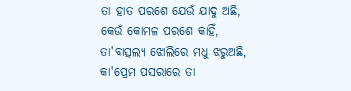ତା ହାତ ପରଶେ ଯେଉଁ ଯାଦୁ ଅଛି,
କେଉଁ କୋମଳ ପରଶେ କାହିଁ,
ତା'ବାତ୍ସଲ୍ୟ ଝୋଲିରେ ମଧୁ ଝରୁଅଛି,
କା'ପ୍ରେମ ପସରାରେ ତା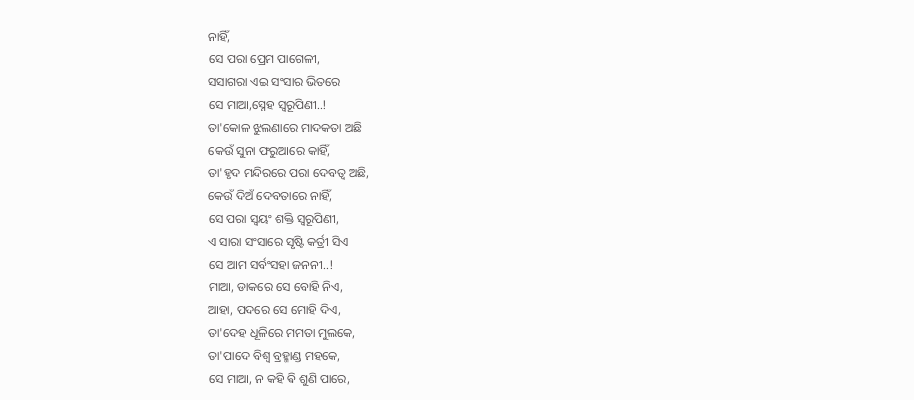ନାହିଁ,
ସେ ପରା ପ୍ରେମ ପାଗେଳୀ,
ସସାଗରା ଏଇ ସଂସାର ଭିତରେ
ସେ ମାଆ,ସ୍ନେହ ସ୍ୱରୂପିଣୀ..!
ତା'କୋଳ ଝୁଲଣାରେ ମାଦକତା ଅଛି
କେଉଁ ସୁନା ଫରୁଆରେ କାହିଁ,
ତା'ହୃଦ ମନ୍ଦିରରେ ପରା ଦେବତ୍ୱ ଅଛି,
କେଉଁ ଦିଅଁ ଦେବତାରେ ନାହିଁ,
ସେ ପରା ସ୍ୱୟଂ ଶକ୍ତି ସ୍ୱରୂପିଣୀ,
ଏ ସାରା ସଂସାରେ ସୃଷ୍ଟି କର୍ତ୍ରୀ ସିଏ
ସେ ଆମ ସର୍ବଂସହା ଜନନୀ..!
ମାଆ, ଡାକରେ ସେ ବୋହି ନିଏ,
ଆହା, ପଦରେ ସେ ମୋହି ଦିଏ,
ତା'ଦେହ ଧୂଳିରେ ମମତା ମୁଲକେ,
ତା'ପାଦେ ବିଶ୍ୱ ବ୍ରହ୍ମାଣ୍ଡ ମହକେ,
ସେ ମାଆ, ନ କହି ଵି ଶୁଣି ପାରେ,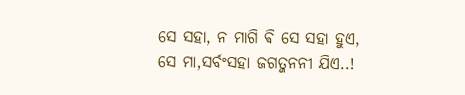ସେ ସହା, ନ ମାଗି ଵି ସେ ସହା ହୁଏ,
ସେ ମା,ସର୍ବଂସହା ଜଗତ୍ଜନନୀ ଯିଏ..!